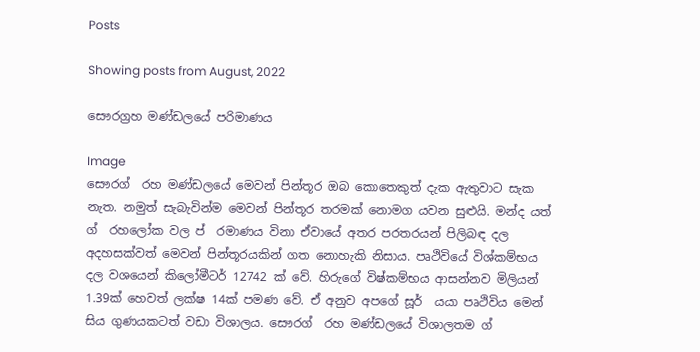Posts

Showing posts from August, 2022

සෞරග්‍රහ මණ්ඩලයේ පරිමාණය

Image
සෞරග් ‍ රහ මණ්ඩලයේ මෙවන් පින්තූර ඔබ කොතෙකුත් දැක ඇතුවාට සැක නැත. නමුත් සැබැවින්ම මෙවන් පින්තූර තරමක් නොමග යවන සුළුයි. මන්ද යත් ග් ‍ රහලෝක වල ප් ‍ රමාණය විනා ඒවායේ අතර පරතරයන් පිලිබඳ දල අදහසක්වත් මෙවන් පින්තූරයකින් ගත නොහැකි නිසාය. පෘථිවියේ විශ්කම්භය දල වශයෙන් කිලෝමීටර් 12742 ක් වේ. හිරුගේ විෂ්කම්භය ආසන්නව මිලියන් 1.39ක් හෙවත් ලක්ෂ 14ක් පමණ වේ. ඒ අනුව අපගේ සූර් ‍ යයා පෘථිවිය මෙන් සිය ගුණයකටත් වඩා විශාලය. සෞරග් ‍ රහ මණ්ඩලයේ විශාලතම ග් ‍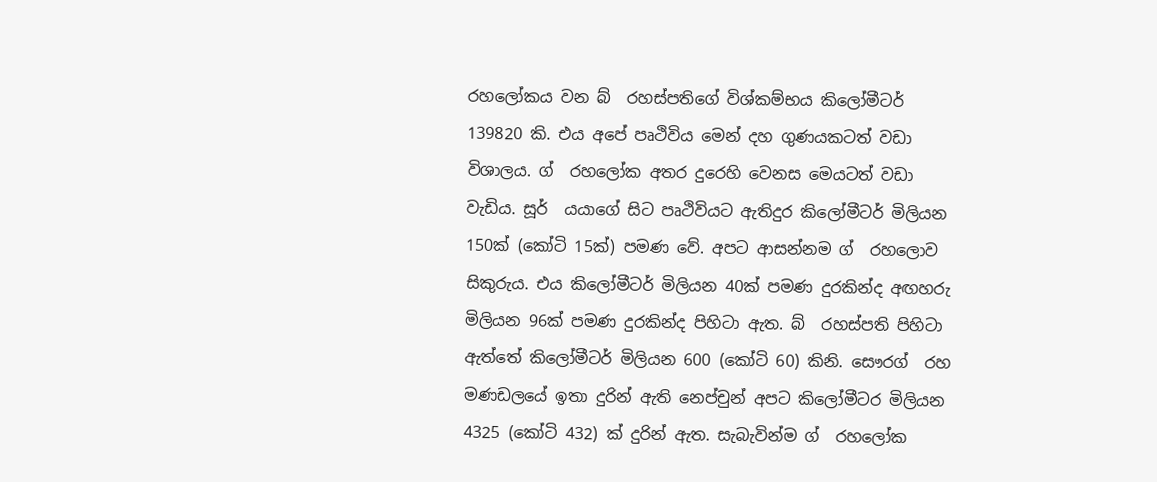රහලෝකය වන බ් ‍ රහස්පතිගේ විශ්කම්භය කිලෝමීටර් 139820 කි. එය අපේ පෘථිවිය මෙන් දහ ගුණයකටත් වඩා විශාලය. ග් ‍ රහලෝක අතර දුරෙහි වෙනස මෙයටත් වඩා වැඩිය. සූර් ‍ යයාගේ සිට පෘථිවියට ඇතිදුර කිලෝමීටර් මිලියන 150ක් (කෝටි 15ක්) පමණ වේ. අපට ආසන්නම ග් ‍ රහලොව සිකුරුය. එය කිලෝමීටර් මිලියන 40ක් පමණ දුරකින්ද අඟහරු මිලියන 96ක් පමණ දුරකින්ද පිහිටා ඇත. බ් ‍ රහස්පති පිහිටා ඇත්තේ කිලෝමීටර් මිලියන 600 (කෝටි 60) කිනි. සෞරග් ‍ රහ මණඩලයේ ඉතා දුරින් ඇති නෙප්චුන් අපට කිලෝමීටර මිලියන 4325 (කෝටි 432) ක් දුරින් ඇත. සැබැවින්ම ග් ‍ රහලෝක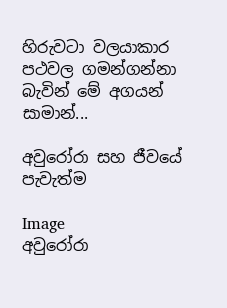හිරුවටා වලයාකාර පථවල ගමන්ගන්නා බැවින් මේ අගයන් සාමාන්...

අවුරෝරා සහ ජීවයේ පැවැත්ම

Image
අවුරෝරා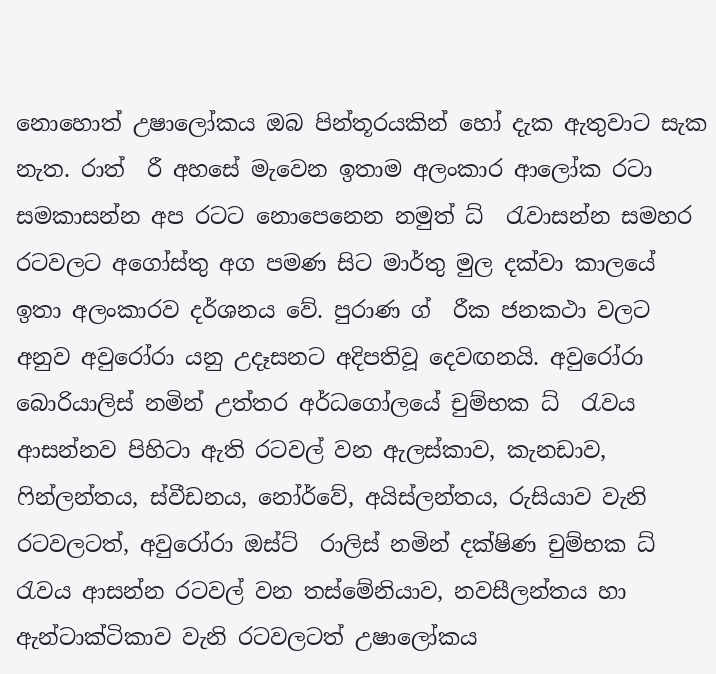නොහොත් උෂාලෝකය ඔබ පින්තූරයකින් හෝ දැක ඇතුවාට සැක නැත. රාත් ‍ රී අහසේ මැවෙන ඉතාම අලංකාර ආලෝක රටා සමකාසන්න අප රටට නොපෙනෙන නමුත් ධ් ‍ රැවාසන්න සමහර රටවලට අගෝස්තු අග පමණ සිට මාර්තු මුල දක්වා කාලයේ ඉතා අලංකාරව දර්ශනය වේ. පුරාණ ග් ‍ රීක ජනකථා වලට අනුව අවුරෝරා යනු උදෑසනට අදිපතිවූ දෙවඟනයි. අවුරෝරා බොරියාලිස් නමින් උත්තර අර්ධගෝලයේ චුම්භක ධ් ‍ රැවය ආසන්නව පිහිටා ඇති රටවල් වන ඇලස්කාව, කැනඩාව, ෆින්ලන්තය, ස්වීඩනය, නෝර්වේ, අයිස්ලන්තය, රුසියාව වැනි රටවලටත්, අවුරෝරා ඔස්ට් ‍ රාලිස් නමින් දක්ෂිණ චුම්භක ධ් ‍ රැවය ආසන්න රටවල් වන තස්මේනියාව, නවසීලන්තය හා ඇන්ටාක්ටිකාව වැනි රටවලටත් උෂාලෝකය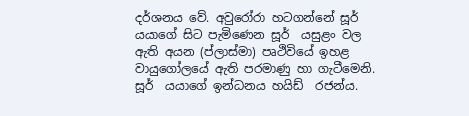දර්ශනය වේ. අවුරෝරා හටගන්නේ සූර් ‍ යයාගේ සිට පැමිණෙන සූර් ‍ යසුළං වල ඇති අයන (ප්ලාස්මා) පෘථිවියේ ඉහළ වායුගෝලයේ ඇති පරමාණු හා ගැටීමෙනි. සූර් ‍ යයාගේ ඉන්ධනය හයිඩ් ‍ රජන්ය.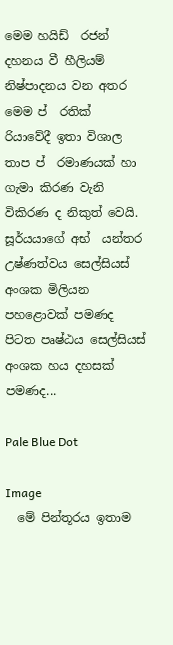මෙම හයිඩ් ‍ රජන් දහනය වී හීලියම් නිෂ්පාදනය වන අතර මෙම ප් ‍ රතික් ‍ රියාවේදී ඉතා විශාල තාප ප් ‍ රමාණයක් හා ගැමා කිරණ වැනි විකිරණ ද නිකුත් වෙයි. සූර්යයාගේ අභ් ‍ යන්තර උෂ්ණත්වය සෙල්සියස් අංශක මිලියන පහළොවක් පමණද පිටත පෘෂ්ඨය සෙල්සියස් අංශක හය දහසක් පමණද...

Pale Blue Dot

Image
  මේ පින්තූරය ඉතාම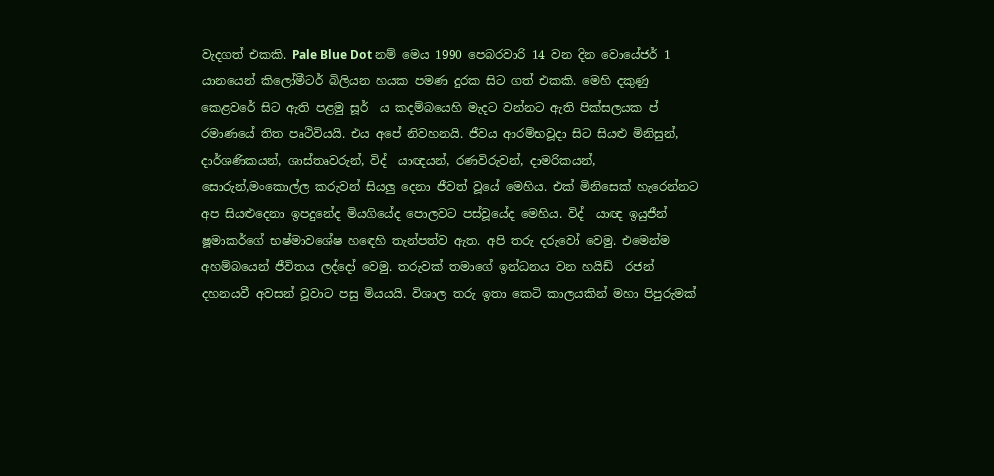වැදගත් එකකි. Pale Blue Dot නම් මෙය 1990 පෙබරවාරි 14 වන දින වොයේජර් 1 යානයෙන් කිලෝමීටර් බිලියන හයක පමණ දුරක සිට ගත් එකකි. මෙහි දකුණු කෙළවරේ සිට ඇති පළමු සූර් ‍ ය කදම්බයෙහි මැදට වන්නට ඇති පික්සලයක ප් ‍ රමාණයේ තිත පෘථිවියයි. එය අපේ නිවහනයි. ජීවය ආරම්භවූදා සිට සියළු මිනිසුන්, දාර්ශණිකයන්, ශාස්තෘවරුන්, විද් ‍ යාඥයන්, රණවිරුවන්, දාමරිකයන්, සොරුන්,මංකොල්ල කරුවන් සියලු දෙනා ජීවත් වූයේ මෙහිය. එක් මිනිසෙක් හැරෙන්නට අප සියළුදෙනා ඉපදුනේද මියගියේද පොලවට පස්වූයේද මෙහිය. විද් ‍ යාඥ ඉයුජීන් ෂූමාකර්ගේ භෂ්මාවශේෂ හඳෙහි තැන්පත්ව ඇත. අපි තරු දරුවෝ වෙමු. එමෙන්ම අහම්බයෙන් ජීවිතය ලද්දෝ වෙමු. තරුවක් තමාගේ ඉන්ධනය වන හයිඩ් ‍ රජන් දහනයවී අවසන් වූවාට පසු මියයයි. විශාල තරු ඉතා කෙටි කාලයකින් මහා පිපුරුමක්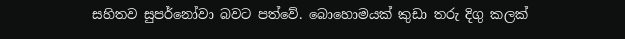සහිතව සුපර්නෝවා බවට පත්වේ. බොහොමයක් කුඩා තරු දිගු කලක්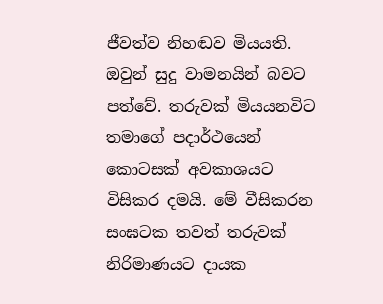ජීවත්ව නිහඬව මියයති. ඔවුන් සුදු වාමනයින් බවට පත්වේ. තරුවක් මියයනවිට තමාගේ පදාර්ථයෙන් කොටසක් අවකාශයට විසිකර දමයි. මේ වීසිකරන සංඝටක තවත් තරුවක් නිරිමාණයට දායක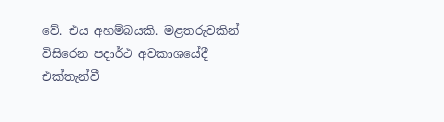වේ. එය අහම්බයකි. මළතරුවකින් විසිරෙන පදාර්ථ අවකාශයේදී එක්තැන්වී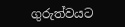ගුරුත්වයට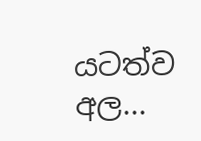යටත්ව අල...